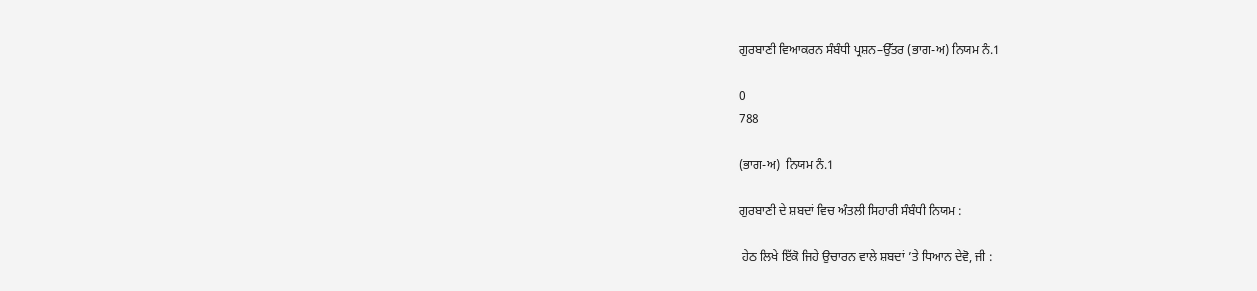ਗੁਰਬਾਣੀ ਵਿਆਕਰਨ ਸੰਬੰਧੀ ਪ੍ਰਸ਼ਨ–ਉੱਤਰ (ਭਾਗ-ਅ) ਨਿਯਮ ਨੰ.1

0
788

(ਭਾਗ-ਅ)  ਨਿਯਮ ਨੰ.1

ਗੁਰਬਾਣੀ ਦੇ ਸ਼ਬਦਾਂ ਵਿਚ ਅੰਤਲੀ ਸਿਹਾਰੀ ਸੰਬੰਧੀ ਨਿਯਮ :

 ਹੇਠ ਲਿਖੇ ਇੱਕੋ ਜਿਹੇ ਉਚਾਰਨ ਵਾਲੇ ਸ਼ਬਦਾਂ ’ਤੇ ਧਿਆਨ ਦੇਵੋ, ਜੀ :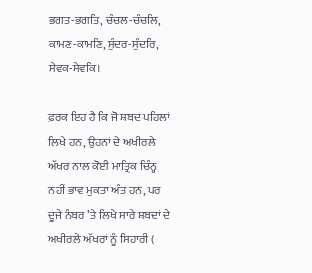ਭਗਤ-ਭਗਤਿ, ਚੰਚਲ-ਚੰਚਲਿ, ਕਾਮਣ-ਕਾਮਣਿ, ਸੁੰਦਰ-ਸੁੰਦਰਿ, ਸੇਵਕ-ਸੇਵਕਿ।

ਫ਼ਰਕ ਇਹ ਹੈ ਕਿ ਜੋ ਸ਼ਬਦ ਪਹਿਲਾਂ ਲਿਖੇ ਹਨ, ਉਹਨਾਂ ਦੇ ਅਖੀਰਲੇ ਅੱਖਰ ਨਾਲ ਕੋਈ ਮਾਤ੍ਰਿਕ ਚਿੰਨ੍ਹ ਨਹੀਂ ਭਾਵ ਮੁਕਤਾ ਅੰਤ ਹਨ, ਪਰ ਦੂਜੇ ਨੰਬਰ ’ਤੇ ਲਿਖੇ ਸਾਰੇ ਸ਼ਬਦਾਂ ਦੇ ਅਖੀਰਲੇ ਅੱਖਰਾਂ ਨੂੰ ਸਿਹਾਰੀ (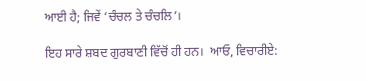ਆਈ ਹੈ; ਜਿਵੇਂ ‘ਚੰਚਲ ਤੇ ਚੰਚਲਿ’।

ਇਹ ਸਾਰੇ ਸ਼ਬਦ ਗੁਰਬਾਣੀ ਵਿੱਚੋਂ ਹੀ ਹਨ।  ਆਓ, ਵਿਚਾਰੀਏ: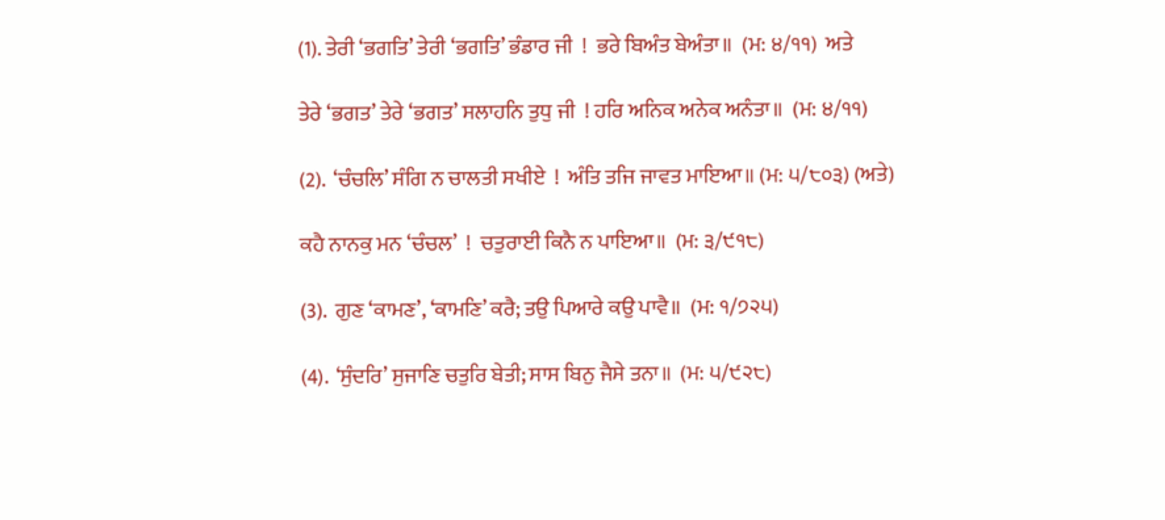(1). ਤੇਰੀ ‘ਭਗਤਿ’ ਤੇਰੀ ‘ਭਗਤਿ’ ਭੰਡਾਰ ਜੀ  !  ਭਰੇ ਬਿਅੰਤ ਬੇਅੰਤਾ॥  (ਮ: ੪/੧੧)  ਅਤੇ

ਤੇਰੇ ‘ਭਗਤ’ ਤੇਰੇ ‘ਭਗਤ’ ਸਲਾਹਨਿ ਤੁਧੁ ਜੀ  ! ਹਰਿ ਅਨਿਕ ਅਨੇਕ ਅਨੰਤਾ॥  (ਮ: ੪/੧੧)

(2).  ‘ਚੰਚਲਿ’ ਸੰਗਿ ਨ ਚਾਲਤੀ ਸਖੀਏ  !  ਅੰਤਿ ਤਜਿ ਜਾਵਤ ਮਾਇਆ॥ (ਮ: ੫/੮੦੩) (ਅਤੇ)

ਕਹੈ ਨਾਨਕੁ ਮਨ ‘ਚੰਚਲ’  !  ਚਤੁਰਾਈ ਕਿਨੈ ਨ ਪਾਇਆ॥  (ਮ: ੩/੯੧੮)

(3).  ਗੁਣ ‘ਕਾਮਣ’, ‘ਕਾਮਣਿ’ ਕਰੈ; ਤਉ ਪਿਆਰੇ ਕਉ ਪਾਵੈ॥  (ਮ: ੧/੭੨੫)

(4).  ‘ਸੁੰਦਰਿ’ ਸੁਜਾਣਿ ਚਤੁਰਿ ਬੇਤੀ; ਸਾਸ ਬਿਨੁ ਜੈਸੇ ਤਨਾ॥  (ਮ: ੫/੯੨੮)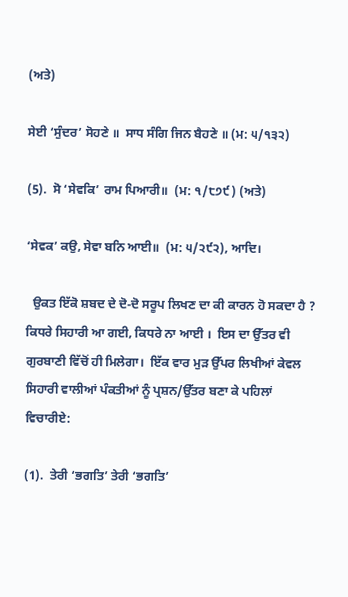(ਅਤੇ)

ਸੇਈ ‘ਸੁੰਦਰ’ ਸੋਹਣੇ ॥  ਸਾਧ ਸੰਗਿ ਜਿਨ ਬੈਹਣੇ ॥ (ਮ: ੫/੧੩੨)

(5).  ਸੋ ‘ਸੇਵਕਿ’ ਰਾਮ ਪਿਆਰੀ॥  (ਮ: ੧/੮੭੯) (ਅਤੇ)

‘ਸੇਵਕ’ ਕਉ, ਸੇਵਾ ਬਨਿ ਆਈ॥  (ਮ: ੫/੨੯੨), ਆਦਿ।

  ਉਕਤ ਇੱਕੋ ਸ਼ਬਦ ਦੇ ਦੋ-ਦੋ ਸਰੂਪ ਲਿਖਣ ਦਾ ਕੀ ਕਾਰਨ ਹੋ ਸਕਦਾ ਹੈ ? ਕਿਧਰੇ ਸਿਹਾਰੀ ਆ ਗਈ, ਕਿਧਰੇ ਨਾ ਆਈ ।  ਇਸ ਦਾ ਉੱਤਰ ਵੀ ਗੁਰਬਾਣੀ ਵਿੱਚੋਂ ਹੀ ਮਿਲੇਗਾ।  ਇੱਕ ਵਾਰ ਮੁੜ ਉੱਪਰ ਲਿਖੀਆਂ ਕੇਵਲ ਸਿਹਾਰੀ ਵਾਲੀਆਂ ਪੰਕਤੀਆਂ ਨੂੰ ਪ੍ਰਸ਼ਨ/ਉੱਤਰ ਬਣਾ ਕੇ ਪਹਿਲਾਂ ਵਿਚਾਰੀਏ:

(1).  ਤੇਰੀ ‘ਭਗਤਿ’ ਤੇਰੀ ‘ਭਗਤਿ’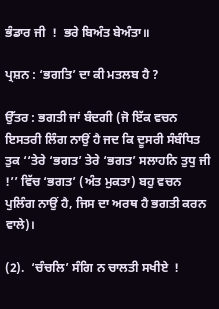ਭੰਡਾਰ ਜੀ  !  ਭਰੇ ਬਿਅੰਤ ਬੇਅੰਤਾ॥

ਪ੍ਰਸ਼ਨ : ‘ਭਗਤਿ’ ਦਾ ਕੀ ਮਤਲਬ ਹੈ ?

ਉੱਤਰ : ਭਗਤੀ ਜਾਂ ਬੰਦਗੀ (ਜੋ ਇੱਕ ਵਚਨ ਇਸਤਰੀ ਲਿੰਗ ਨਾਉਂ ਹੈ ਜਦ ਕਿ ਦੂਸਰੀ ਸੰਬੰਧਿਤ ਤੁਕ ‘‘ਤੇਰੇ ‘ਭਗਤ’ ਤੇਰੇ ‘ਭਗਤ’ ਸਲਾਹਨਿ ਤੁਧੁ ਜੀ  !’’ ਵਿੱਚ ‘ਭਗਤ’ (ਅੰਤ ਮੁਕਤਾ) ਬਹੁ ਵਚਨ ਪੁਲਿੰਗ ਨਾਉਂ ਹੈ, ਜਿਸ ਦਾ ਅਰਥ ਹੈ ਭਗਤੀ ਕਰਨ ਵਾਲੇ)।

(2).  ‘ਚੰਚਲਿ’ ਸੰਗਿ ਨ ਚਾਲਤੀ ਸਖੀਏ  !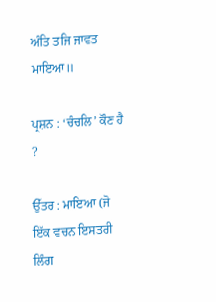ਅੰਤਿ ਤਜਿ ਜਾਵਤ ਮਾਇਆ॥

ਪ੍ਰਸ਼ਨ : ‘ਚੰਚਲਿ’ ਕੌਣ ਹੈ  ?

ਉੱਤਰ : ਮਾਇਆ (ਜੋ ਇੱਕ ਵਚਨ ਇਸਤਰੀ ਲਿੰਗ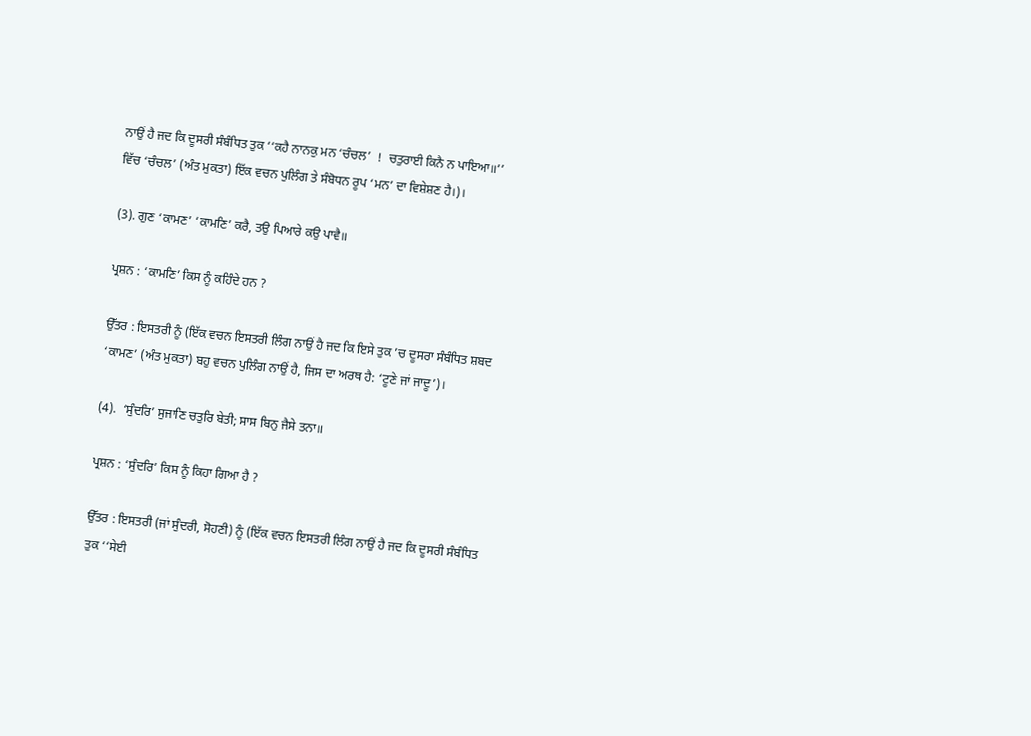ਨਾਉਂ ਹੈ ਜਦ ਕਿ ਦੂਸਰੀ ਸੰਬੰਧਿਤ ਤੁਕ ‘‘ਕਹੈ ਨਾਨਕੁ ਮਨ ‘ਚੰਚਲ’  !  ਚਤੁਰਾਈ ਕਿਨੈ ਨ ਪਾਇਆ॥’’ ਵਿੱਚ ‘ਚੰਚਲ’ (ਅੰਤ ਮੁਕਤਾ) ਇੱਕ ਵਚਨ ਪੁਲਿੰਗ ਤੇ ਸੰਬੋਧਨ ਰੂਪ ‘ਮਨ’ ਦਾ ਵਿਸ਼ੇਸ਼ਣ ਹੈ।)।

(3). ਗੁਣ ‘ਕਾਮਣ’ ‘ਕਾਮਣਿ’ ਕਰੈ, ਤਉ ਪਿਆਰੇ ਕਉ ਪਾਵੈ॥

ਪ੍ਰਸ਼ਨ : ‘ਕਾਮਣਿ’ ਕਿਸ ਨੂੰ ਕਹਿੰਦੇ ਹਨ ?

ਉੱਤਰ : ਇਸਤਰੀ ਨੂੰ (ਇੱਕ ਵਚਨ ਇਸਤਰੀ ਲਿੰਗ ਨਾਉਂ ਹੈ ਜਦ ਕਿ ਇਸੇ ਤੁਕ ’ਚ ਦੂਸਰਾ ਸੰਬੰਧਿਤ ਸ਼ਬਦ ‘ਕਾਮਣ’ (ਅੰਤ ਮੁਕਤਾ) ਬਹੁ ਵਚਨ ਪੁਲਿੰਗ ਨਾਉਂ ਹੈ, ਜਿਸ ਦਾ ਅਰਥ ਹੈ: ‘ਟੂਣੇ ਜਾਂ ਜਾਦੂ’)।

(4).  ‘ਸੁੰਦਰਿ’ ਸੁਜਾਣਿ ਚਤੁਰਿ ਬੇਤੀ; ਸਾਸ ਬਿਨੁ ਜੈਸੇ ਤਨਾ॥

ਪ੍ਰਸ਼ਨ : ‘ਸੁੰਦਰਿ’ ਕਿਸ ਨੂੰ ਕਿਹਾ ਗਿਆ ਹੈ ?

ਉੱਤਰ : ਇਸਤਰੀ (ਜਾਂ ਸੁੰਦਰੀ, ਸੋਹਣੀ) ਨੂੰ (ਇੱਕ ਵਚਨ ਇਸਤਰੀ ਲਿੰਗ ਨਾਉਂ ਹੈ ਜਦ ਕਿ ਦੂਸਰੀ ਸੰਬੰਧਿਤ ਤੁਕ ‘‘ਸੇਈ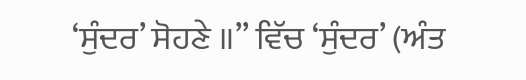‘ਸੁੰਦਰ’ ਸੋਹਣੇ ॥’’ ਵਿੱਚ ‘ਸੁੰਦਰ’ (ਅੰਤ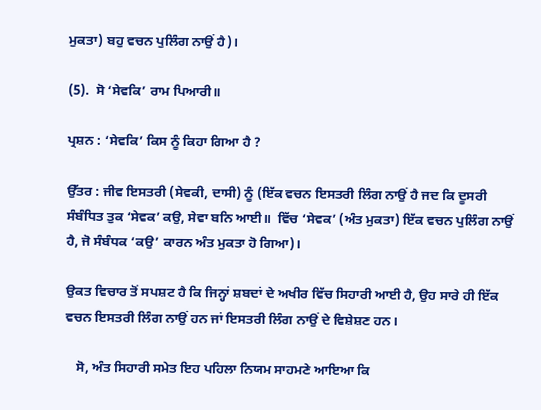ਮੁਕਤਾ) ਬਹੁ ਵਚਨ ਪੁਲਿੰਗ ਨਾਉਂ ਹੈ)।

(5).  ਸੋ ‘ਸੇਵਕਿ’ ਰਾਮ ਪਿਆਰੀ॥

ਪ੍ਰਸ਼ਨ : ‘ਸੇਵਕਿ’ ਕਿਸ ਨੂੰ ਕਿਹਾ ਗਿਆ ਹੈ ?

ਉੱਤਰ : ਜੀਵ ਇਸਤਰੀ (ਸੇਵਕੀ, ਦਾਸੀ) ਨੂੰ (ਇੱਕ ਵਚਨ ਇਸਤਰੀ ਲਿੰਗ ਨਾਉਂ ਹੈ ਜਦ ਕਿ ਦੂਸਰੀ ਸੰਬੰਧਿਤ ਤੁਕ ‘ਸੇਵਕ’ ਕਉ, ਸੇਵਾ ਬਨਿ ਆਈ॥  ਵਿੱਚ ‘ਸੇਵਕ’ (ਅੰਤ ਮੁਕਤਾ) ਇੱਕ ਵਚਨ ਪੁਲਿੰਗ ਨਾਉਂ ਹੈ, ਜੋ ਸੰਬੰਧਕ ‘ਕਉ’ ਕਾਰਨ ਅੰਤ ਮੁਕਤਾ ਹੋ ਗਿਆ)।

ਉਕਤ ਵਿਚਾਰ ਤੋਂ ਸਪਸ਼ਟ ਹੈ ਕਿ ਜਿਨ੍ਹਾਂ ਸ਼ਬਦਾਂ ਦੇ ਅਖੀਰ ਵਿੱਚ ਸਿਹਾਰੀ ਆਈ ਹੈ, ਉਹ ਸਾਰੇ ਹੀ ਇੱਕ ਵਚਨ ਇਸਤਰੀ ਲਿੰਗ ਨਾਉਂ ਹਨ ਜਾਂ ਇਸਤਰੀ ਲਿੰਗ ਨਾਉਂ ਦੇ ਵਿਸ਼ੇਸ਼ਣ ਹਨ।

   ਸੋ, ਅੰਤ ਸਿਹਾਰੀ ਸਮੇਤ ਇਹ ਪਹਿਲਾ ਨਿਯਮ ਸਾਹਮਣੇ ਆਇਆ ਕਿ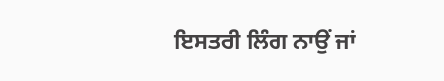ਇਸਤਰੀ ਲਿੰਗ ਨਾਉਂ ਜਾਂ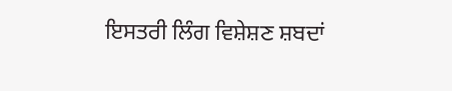ਇਸਤਰੀ ਲਿੰਗ ਵਿਸ਼ੇਸ਼ਣ ਸ਼ਬਦਾਂ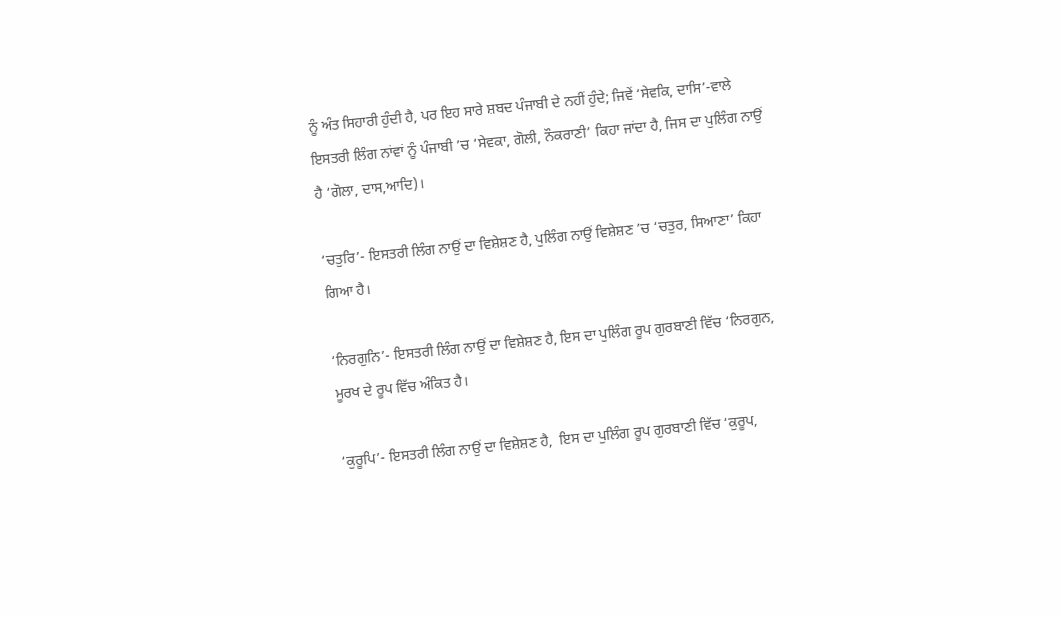ਨੂੰ ਅੰਤ ਸਿਹਾਰੀ ਹੁੰਦੀ ਹੈ, ਪਰ ਇਹ ਸਾਰੇ ਸ਼ਬਦ ਪੰਜਾਬੀ ਦੇ ਨਹੀਂ ਹੁੰਦੇ; ਜਿਵੇਂ ‘ਸੇਵਕਿ, ਦਾਸਿ’-ਵਾਲੇ ਇਸਤਰੀ ਲਿੰਗ ਨਾਂਵਾਂ ਨੂੰ ਪੰਜਾਬੀ ’ਚ ‘ਸੇਵਕਾ, ਗੋਲੀ, ਨੌਕਰਾਣੀ’ ਕਿਹਾ ਜਾਂਦਾ ਹੈ, ਜਿਸ ਦਾ ਪੁਲਿੰਗ ਨਾਉਂ ਹੈ ‘ਗੋਲਾ, ਦਾਸ,ਆਦਿ)।

‘ਚਤੁਰਿ’- ਇਸਤਰੀ ਲਿੰਗ ਨਾਉਂ ਦਾ ਵਿਸ਼ੇਸ਼ਣ ਹੈ, ਪੁਲਿੰਗ ਨਾਉਂ ਵਿਸ਼ੇਸ਼ਣ ’ਚ ‘ਚਤੁਰ, ਸਿਆਣਾ’ ਕਿਹਾ ਗਿਆ ਹੈ।

‘ਨਿਰਗੁਨਿ’- ਇਸਤਰੀ ਲਿੰਗ ਨਾਉਂ ਦਾ ਵਿਸ਼ੇਸ਼ਣ ਹੈ, ਇਸ ਦਾ ਪੁਲਿੰਗ ਰੂਪ ਗੁਰਬਾਣੀ ਵਿੱਚ ‘ਨਿਰਗੁਨ, ਮੂਰਖ ਦੇ ਰੂਪ ਵਿੱਚ ਅੰਕਿਤ ਹੈ।

‘ਕੁਰੂਪਿ’- ਇਸਤਰੀ ਲਿੰਗ ਨਾਉਂ ਦਾ ਵਿਸ਼ੇਸ਼ਣ ਹੈ,  ਇਸ ਦਾ ਪੁਲਿੰਗ ਰੂਪ ਗੁਰਬਾਣੀ ਵਿੱਚ ‘ਕੁਰੂਪ,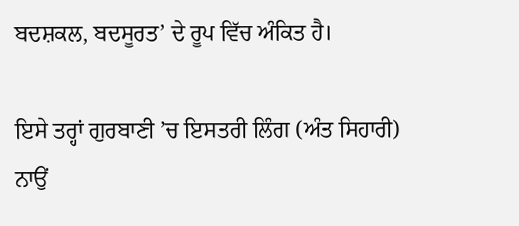ਬਦਸ਼ਕਲ, ਬਦਸੂਰਤ’ ਦੇ ਰੂਪ ਵਿੱਚ ਅੰਕਿਤ ਹੈ।

ਇਸੇ ਤਰ੍ਹਾਂ ਗੁਰਬਾਣੀ ’ਚ ਇਸਤਰੀ ਲਿੰਗ (ਅੰਤ ਸਿਹਾਰੀ) ਨਾਉਂ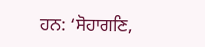ਹਨ: ‘ਸੋਹਾਗਣਿ,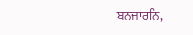ਬਨਜਾਰਨਿ,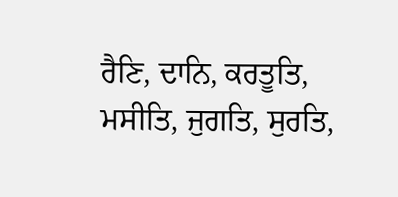ਰੈਣਿ, ਦਾਨਿ, ਕਰਤੂਤਿ, ਮਸੀਤਿ, ਜੁਗਤਿ, ਸੁਰਤਿ,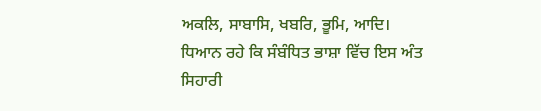ਅਕਲਿ, ਸਾਬਾਸਿ, ਖਬਰਿ, ਭੂਮਿ, ਆਦਿ।  ਧਿਆਨ ਰਹੇ ਕਿ ਸੰਬੰਧਿਤ ਭਾਸ਼ਾ ਵਿੱਚ ਇਸ ਅੰਤ ਸਿਹਾਰੀ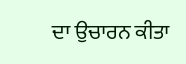ਦਾ ਉਚਾਰਨ ਕੀਤਾ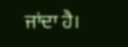ਜਾਂਦਾ ਹੈ।